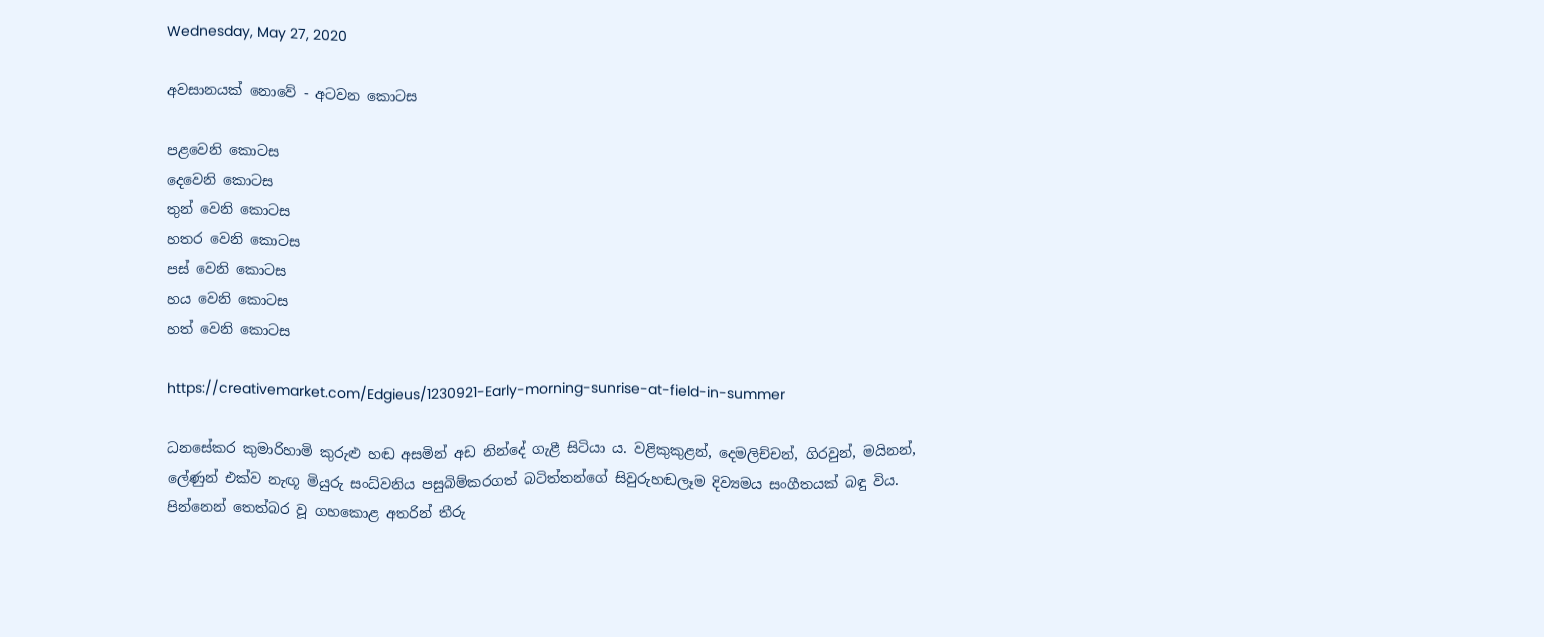Wednesday, May 27, 2020

අවසානයක් ‌නොවේ - අටවන ‌කොටස

පළවෙනි කොටස
දෙවෙනි කොටස
තුන් වෙනි කොටස
හතර වෙනි කොටස
පස් ‌වෙනි ‌කොටස
හය ‌වෙනි ‌කොටස
හත් වෙනි කොටස

https://creativemarket.com/Edgieus/1230921-Early-morning-sunrise-at-field-in-summer

ධනසේකර කුමාරිහාමි කුරුළු හඬ අසමින් අඩ නින්දේ ගැළී සිටියා ය. වළිකුකුළන්, දෙමලිච්චන්, ගිරවුන්, මයිනන්, ලේණුන් එක්ව නැඟූ මියුරු සංධ්වනිය පසුබිම්කරගත් බටිත්තන්ගේ සිවුරුහඬලෑම දිව්‍යමය සංගීතයක් බඳු විය. පින්නෙන් තෙත්බර වූ ගහකොළ අතරින් තීරු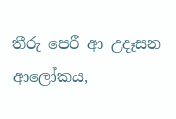තීරු පෙරී ආ උදෑසන ආලෝකය,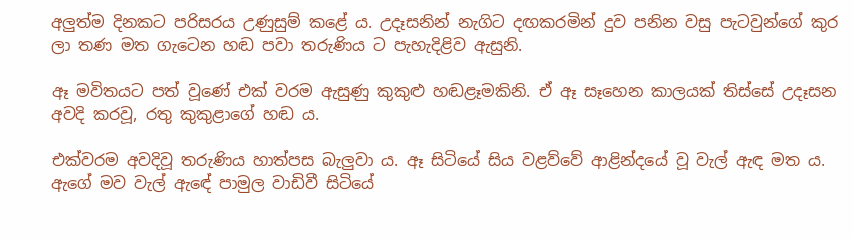අලුත්ම දිනකට පරිසරය උණුසුම් කළේ ය. උදෑසනින් නැගිට දඟකරමින් දුව පනින වසු පැටවුන්ගේ කුර ලා තණ මත ගැටෙන හඬ පවා තරුණිය ට පැහැදිළිව ඇසුනි.

ඈ මවිතයට පත් වූණේ එක් වරම ඇසුණු කුකුළු හඬළෑමකිනි. ඒ ඈ සෑහෙන කාලයක් තිස්සේ උදෑසන අවදි කරවූ, රතු කුකුළාගේ හඬ ය.

එක්වරම අවදිවූ තරුණිය හාත්පස බැලුවා ය. ඈ සිටියේ සිය වළව්වේ ආළින්දයේ වූ වැල් ඇඳ මත ය. ඇගේ මව වැල් ඇඳේ පාමුල වාඩිවී සිටියේ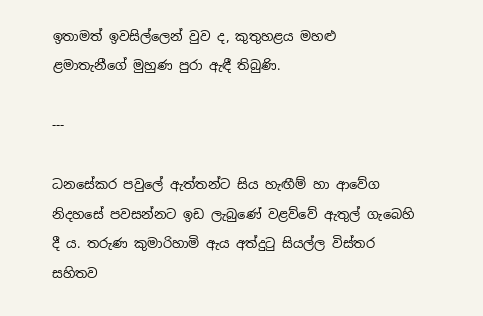ඉතාමත් ඉවසිල්ලෙන් වුව ද, කුතුහළය මහළු ළමාතැනීගේ මුහුණ පුරා ඇඳී තිබුණි.

---

ධනසේකර පවුලේ ඇත්තන්ට සිය හැඟීම් හා ආවේග නිදහසේ පවසන්නට ඉඩ ලැබුණේ වළව්වේ ඇතුල් ගැබෙහි දී ය. තරුණ කුමාරිහාමි ඇය අත්දුටු සියල්ල විස්තර සහිතව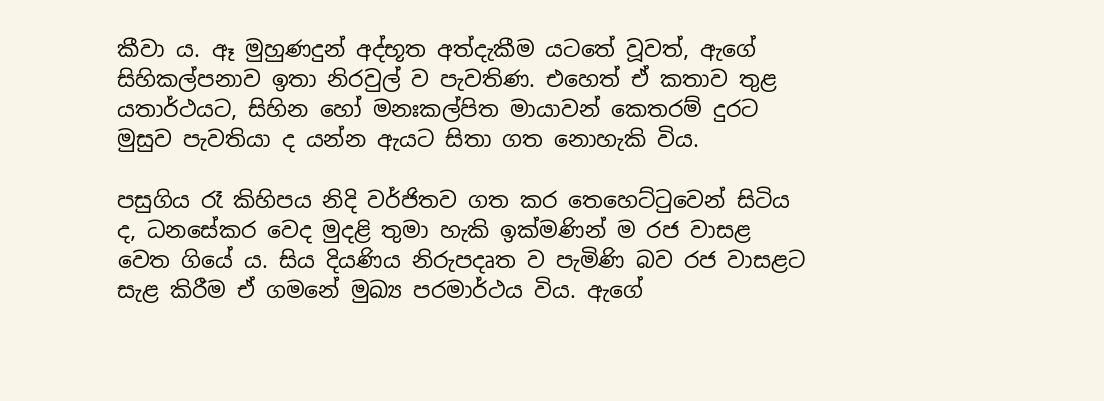කීවා ය. ඈ මුහුණදුන් අද්භූත අත්දැකීම යටතේ වූවත්, ඇගේ සිහිකල්පනාව ඉතා නිරවුල් ව පැවතිණ. එහෙත් ඒ කතාව තුළ යතාර්ථයට, සිහින හෝ මනඃකල්පිත මායාවන් කෙතරම් දුරට මුසුව පැවතියා ද යන්න ඇයට සිතා ගත නොහැකි විය.

පසුගිය රෑ කිහිපය නිදි වර්ජිතව ගත කර තෙහෙට්ටුවෙන් සිටිය ද, ධනසේකර වෙද මුදළි තුමා හැකි ඉක්මණින් ම රජ වාසළ වෙත ගියේ ය. සිය දියණිය නිරුපදෘත ව පැමිණි බව රජ වාසළට සැළ කිරීම ඒ ගමනේ මුඛ්‍ය පරමාර්ථය විය. ඇගේ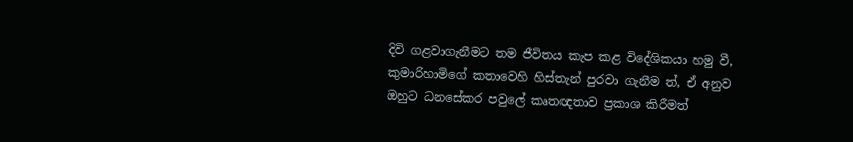දිවි ගළවාගැනීමට තම ජීවිතය කැප කළ විදේශිකයා හමු වී, කුමාරිහාමිගේ කතාවෙහි හිස්තැන් පුරවා ගැනීම ත්, ඒ අනුව ඔහුට ධනසේකර පවුලේ කෘතඥතාව ප්‍රකාශ කිරීමත්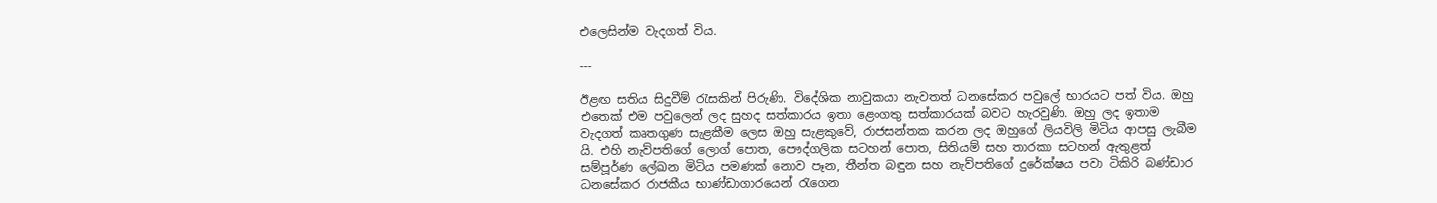එලෙසින්ම වැදගත් විය.

---

ඊළඟ සතිය සිදුවීම් රැසකින් පිරුණි. විදේශික නාවුකයා නැවතත් ධනසේකර පවුලේ භාරයට පත් විය. ඔහු එතෙක් එම පවුලෙන් ලද සුහද සත්කාරය ඉතා ළෙංගතු සත්කාරයක් බවට හැරවුණි. ඔහු ලද ඉතාම වැදගත් කෘතගුණ සැළකීම ලෙස ඔහු සැළකුවේ, රාජසන්තක කරන ලද ඔහුගේ ලියවිලි මිටිය ආපසු ලැබීම යි. එහි නැව්පතිගේ ලොග් පොත, පෞද්ගලික සටහන් පොත, සිතියම් සහ තාරකා සටහන් ඇතුළත් සම්පූර්ණ ලේඛන මිටිය පමණක් නොව පෑන, තීන්ත බඳුන සහ නැව්පතිගේ දුරේක්ෂය පවා ටිකිරි බණ්ඩාර ධනසේකර රාජකීය භාණ්ඩාගාරයෙන් රැගෙන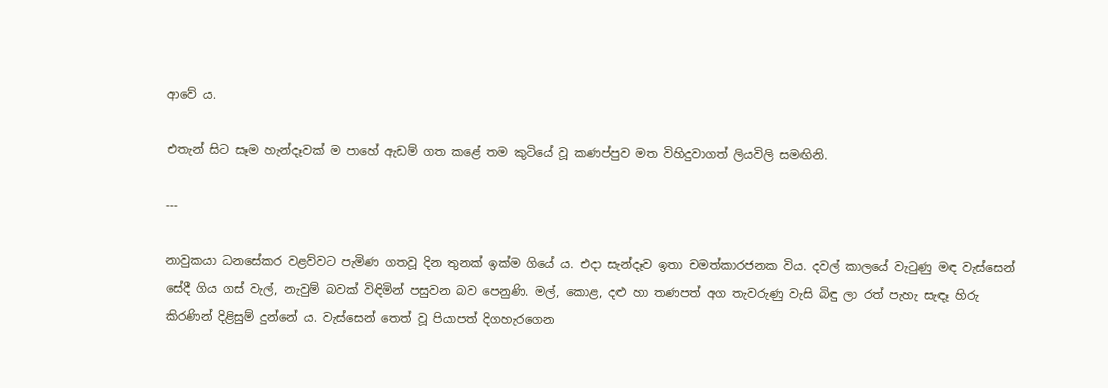ආවේ ය.

එතැන් සිට සෑම හැන්දෑවක් ම පාහේ ඇඩම් ගත කළේ තම කුටියේ වූ කණප්පුව මත විහිදුවාගත් ලියවිලි සමඟිනි.

---

නාවුකයා ධනසේකර වළව්වට පැමිණ ගතවූ දින තුනක් ඉක්ම ගියේ ය. එදා සැන්දෑව ඉතා චමත්කාරජනක විය. දවල් කාලයේ වැටුණු මඳ වැස්සෙන් සේදී ගිය ගස් වැල්, නැවුම් බවක් විඳිමින් පසුවන බව පෙනුණි. මල්, කොළ, දළු හා තණපත් අග තැවරුණු වැසි බිඳු ලා රත් පැහැ සැඳෑ හිරු කිරණින් දිළිසුම් දුන්නේ ය. වැස්සෙන් තෙත් වූ පියාපත් දිගහැරගෙන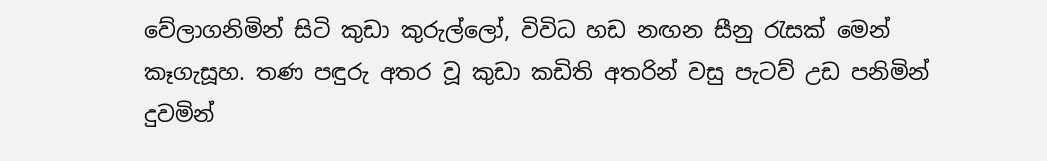වේලාගනිමින් සිටි කුඩා කුරුල්ලෝ, විවිධ හඩ නඟන සීනු රැසක් මෙන් කෑගැසූහ. තණ පඳුරු අතර වූ කුඩා කඩිති අතරින් වසු පැටව් උඩ පනිමින් දුවමින්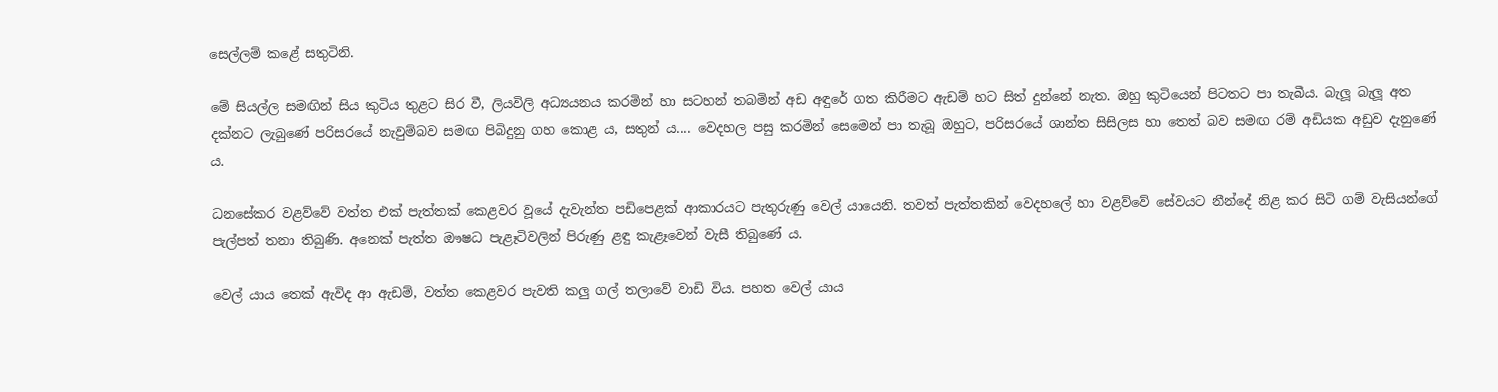සෙල්ලම් කළේ සතුටිනි.

මේ සියල්ල සමඟින් සිය කුටිය තුළට සිර වී, ලියවිලි අධ්‍යයනය කරමින් හා සටහන් තබමින් අඩ අඳුරේ ගත කිරීමට ඇඩම් හට සිත් දුන්නේ නැත. ඔහු කුටියෙන් පිටතට පා තැබීය. බැලූ බැලූ අත දක්නට ලැබුණේ පරිසරයේ නැවුම්බව සමඟ පිබිදුනු ගහ කොළ ය, සතුන් ය.... වෙදහල පසු කරමින් සෙමෙන් පා තැබූ ඔහුට, පරිසරයේ ශාන්ත සිසිලස හා තෙත් බව සමඟ රම් අඩියක අඩුව දැනුණේ ය.

ධනසේකර වළව්වේ වත්ත එක් පැත්තක් කෙළවර වූයේ දැවැන්ත පඩිපෙළක් ආකාරයට පැතුරුණු වෙල් යායෙනි. තවත් පැත්තකින් වෙදහලේ හා වළව්වේ සේවයට නීන්දේ නිළ කර සිටි ගම් වැසියන්ගේ පැල්පත් තනා තිබුණි. අනෙක් පැත්ත ඖෂධ පැළෑටිවලින් පිරුණු ළඳු කැළෑවෙන් වැසී තිබුණේ ය.

වෙල් යාය තෙක් ඇවිද ආ ඇඩම්, වත්ත කෙළවර පැවති කලු ගල් තලාවේ වාඩි විය. පහත වෙල් යාය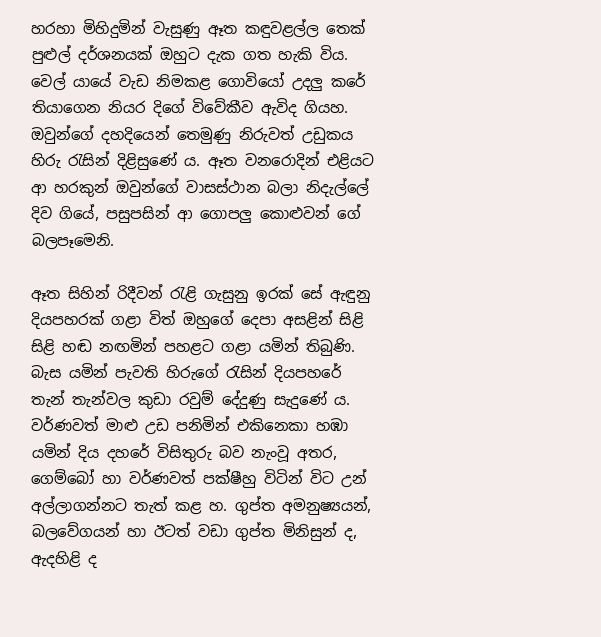හරහා මිහිදුමින් වැසුණු ඈත කඳුවළල්ල තෙක් පුළුල් දර්ශනයක් ඔහුට දැක ගත හැකි විය. වෙල් යායේ වැඩ නිමකළ ගොවියෝ උදලු කරේ තියාගෙන නියර දිගේ විවේකීව ඇවිද ගියහ. ඔවුන්ගේ දහදියෙන් තෙමුණු නිරුවත් උඩුකය හිරු රැසින් දිළිසුණේ ය. ඈත වනරොදින් එළියට ආ හරකුන් ඔවුන්ගේ වාසස්ථාන බලා නිදැල්ලේ දිව ගියේ, පසුපසින් ආ ගොපලු කොළුවන් ගේ බලපෑමෙනි.

ඈත සිහින් රිදීවන් රැළි ගැසුනු ඉරක් සේ ඇඳුනු දියපහරක් ගළා විත් ඔහුගේ දෙපා අසළින් සිළි සිළි හඬ නඟමින් පහළට ගළා යමින් තිබුණි. බැස යමින් පැවති හිරුගේ රැසින් දියපහරේ තැන් තැන්වල කුඩා රවුම් දේදුණු සැදුණේ ය. වර්ණවත් මාළු උඩ පනිමින් එකිනෙකා හඹා යමින් දිය දහරේ විසිතුරු බව නැංවූ අතර, ගෙම්බෝ හා වර්ණවත් පක්ෂීහු විටින් විට උන් අල්ලාගන්නට තැත් කළ හ. ගුප්ත අමනුෂ්‍යයන්, බලවේගයන් හා ඊටත් වඩා ගුප්ත මිනිසුන් ද, ඇදහිළි ද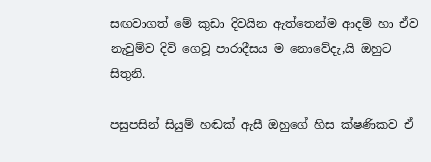සඟවාගත් මේ කුඩා දිවයින ඇත්තෙන්ම ආදම් හා ඒව නැවුම්ව දිවි ගෙවූ පාරාදීසය ම නොවේදැ,යි ඔහුට සිතුනි.

පසුපසින් සියුම් හඬක් ඇසී ඔහුගේ හිස ක්ෂණිකව ඒ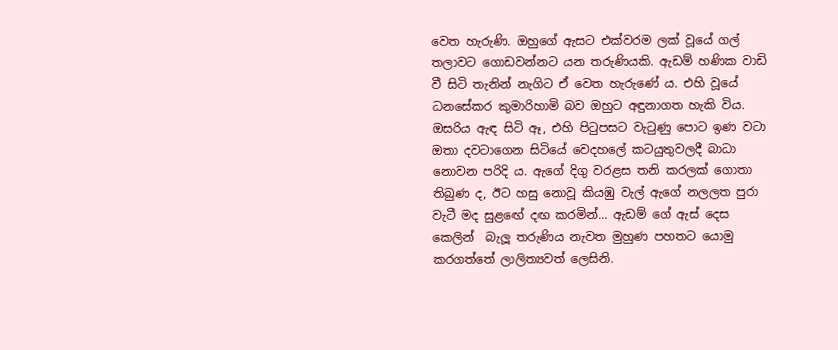වෙත හැරුණි. ඔහුගේ ඇසට එක්වරම ලක් වූයේ ගල් තලාවට ගොඩවන්නට යන තරුණියකි. ඇඩම් හණික වාඩි වී සිටි තැනින් නැගිට ඒ වෙත හැරුණේ ය. එහි වූයේ ධනසේකර කුමාරිහාමි බව ඔහුට අඳුනාගත හැකි විය. ඔසරිය ඇඳ සිටි ඈ, එහි පිටුපසට වැටුණු පොට ඉණ වටා ඔතා දවටාගෙන සිටියේ වෙදහලේ කටයුතුවලදී බාධා නොවන පරිදි ය. ඇගේ දිගු වරළස තනි කරලක් ගොතා තිබුණ ද, ඊට හසු නොවූ කියඹු වැල් ඇගේ නලලත පුරා වැටී මද සුළඟේ දඟ කරමින්... ඇඩම් ගේ ඇස් දෙස කෙලින්  බැලූ තරුණිය නැවත මුහුණ පහතට යොමු කරගත්තේ ලාලිත්‍යවත් ලෙසිනි.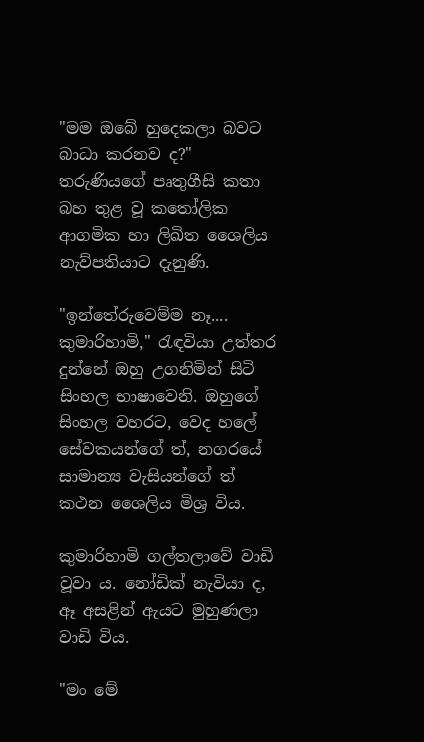"මම ඔබේ හුදෙකලා බවට බාධා කරනව ද?" තරුණියගේ පෘතුගීසි කතා බහ තුළ වූ කතෝලික ආගමික හා ලිඛිත ශෛලිය නැව්පතියාට දැනුණි.

"ඉන්තේරුවෙම්ම නෑ.... කුමාරිහාමි," රැඳවියා උත්තර දුන්නේ ඔහු උගනිමින් සිටි සිංහල භාෂාවෙනි. ඔහුගේ සිංහල වහරට, වෙද හලේ සේවකයන්ගේ ත්, නගරයේ සාමාන්‍ය වැසියන්ගේ ත් කථන ශෛලිය මිශ්‍ර විය.

කුමාරිහාමි ගල්තලාවේ වාඩි වූවා ය. නෝඩික් නැවියා ද, ඈ අසළින් ඇයට මුහුණලා වාඩි විය.

"මං මේ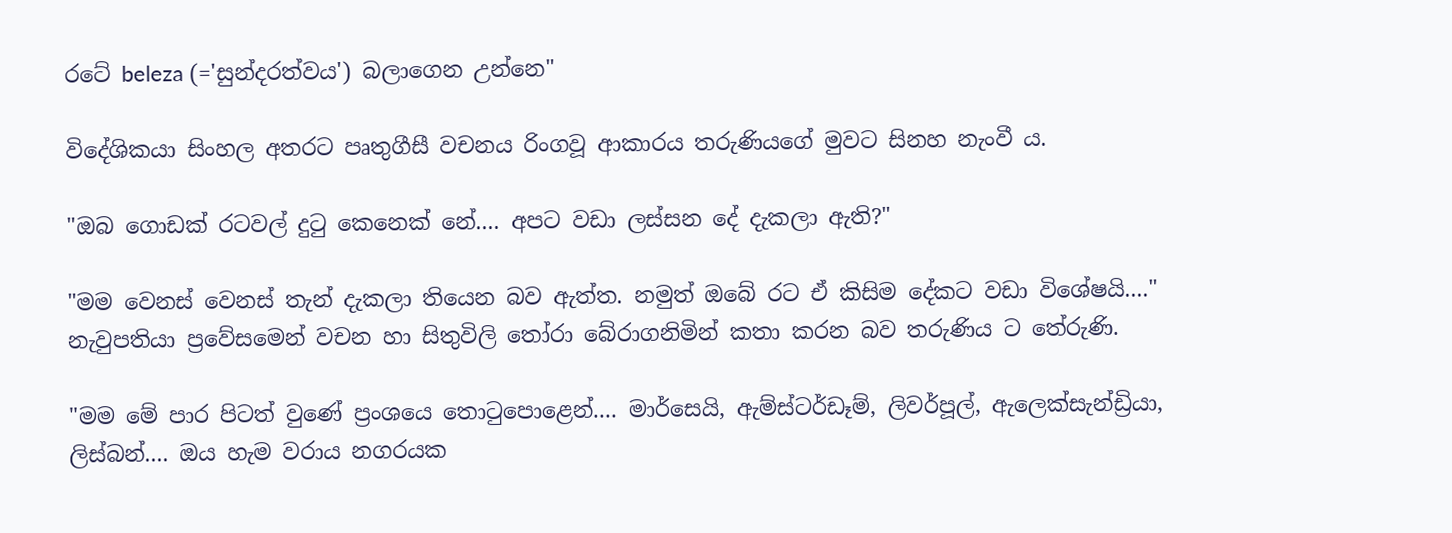රටේ beleza (='සුන්දරත්වය') බලාගෙන උන්නෙ"

විදේශිකයා සිංහල අතරට පෘතුගීසී වචනය රිංගවූ ආකාරය තරුණියගේ මුවට සිනහ නැංවී ය.

"ඔබ ගොඩක් රටවල් දුටු කෙනෙක් නේ.... අපට වඩා ලස්සන දේ දැකලා ඇති?"

"මම වෙනස් වෙනස් තැන් දැකලා තියෙන බව ඇත්ත. නමුත් ඔබේ රට ඒ කිසිම දේකට වඩා විශේෂයි...." නැවුපතියා ප්‍රවේසමෙන් වචන හා සිතුවිලි තෝරා බේරාගනිමින් කතා කරන බව තරුණිය ට තේරුණි.

"මම මේ පාර පිටත් වුණේ ප්‍රංශයෙ තොටුපොළෙන්.... මාර්සෙයි, ඇම්ස්ටර්ඩෑම්, ලිවර්පූල්, ඇලෙක්සැන්ඩ්‍රියා, ලිස්බන්.... ඔය හැම වරාය නගරයක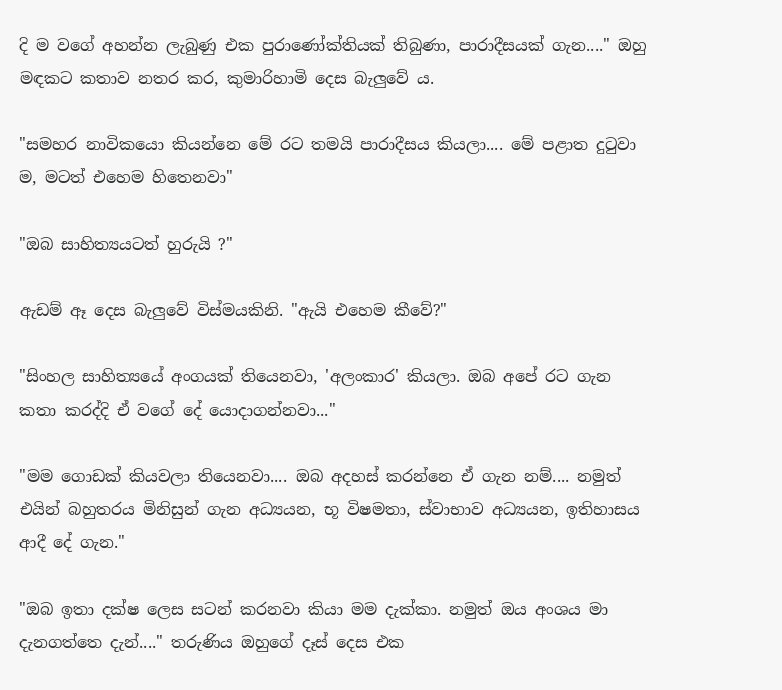දි ම වගේ අහන්න ලැබුණු එක පුරාණෝක්තියක් තිබුණා, පාරාදීසයක් ගැන...." ඔහු මඳකට කතාව නතර කර, කුමාරිහාමි දෙස බැලුවේ ය.

"සමහර නාවිකයො කියන්නෙ මේ රට තමයි පාරාදීසය කියලා.... මේ පළාත දුටුවා ම, මටත් එහෙම හිතෙනවා"

"ඔබ සාහිත්‍යයටත් හුරුයි ?"

ඇඩම් ඈ දෙස බැලුවේ විස්මයකිනි. "ඇයි එහෙම කීවේ?"

"සිංහල සාහිත්‍යයේ අංගයක් තියෙනවා, 'අලංකාර' කියලා. ඔබ අපේ රට ගැන කතා කරද්දි ඒ වගේ දේ යොදාගන්නවා..."

"මම ගොඩක් කියවලා තියෙනවා.... ඔබ අදහස් කරන්නෙ ඒ ගැන නම්.... නමුත් එයින් බහුතරය මිනිසුන් ගැන අධ්‍යයන, භූ විෂමතා, ස්වාභාව අධ්‍යයන, ඉතිහාසය ආදී දේ ගැන."

"ඔබ ඉතා දක්ෂ ලෙස සටන් කරනවා කියා මම දැක්කා. නමුත් ඔය අංශය මා දැනගත්තෙ දැන්...." තරුණිය ඔහුගේ දෑස් දෙස එක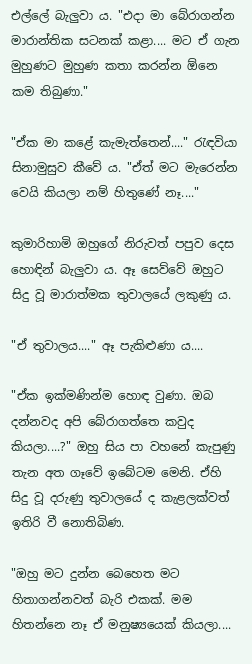එල්ලේ බැලුවා ය. "එදා මා බේරාගන්න මාරාන්තික සටනක් කළා.... මට ඒ ගැන මුහුණට මුහුණ කතා කරන්න ඕනෙ කම තිබුණා."

"ඒක මා කළේ කැමැත්තෙන්...." රැඳවියා සිනාමුසුව කීවේ ය. "ඒත් මට මැරෙන්න වෙයි කියලා නම් හිතුණේ නෑ...."

කුමාරිහාමි ඔහුගේ නිරුවත් පපුව දෙස හොඳින් බැලුවා ය. ඈ සෙව්වේ ඔහුට සිදු වූ මාරාත්මක තුවාලයේ ලකුණු ය.

"ඒ තුවාලය...." ඈ පැකිළුණා ය....

"ඒක ඉක්මණින්ම හොඳ වුණා. ඔබ දන්නවද අපි බේරාගත්තෙ කවුද කියලා....?" ඔහු සිය පා වහනේ කැපුණු තැන අත ගෑවේ ඉබේටම මෙනි. ඒහි සිදු වූ දරුණු තුවාලයේ ද කැළලක්වත් ඉතිරි වී නොතිබිණ.

"ඔහු මට දුන්න බෙහෙත මට හිතාගන්නවත් බැරි එකක්. මම හිතන්නෙ නෑ ඒ මනුෂ්‍යයෙක් කියලා....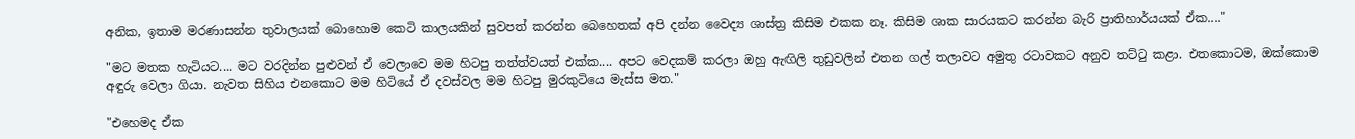අනික, ඉතාම මරණාසන්න තුවාලයක් බොහොම කෙටි කාලයකින් සුවපත් කරන්න බෙහෙතක් අපි දන්න වෛද්‍ය ශාස්ත්‍ර කිසිම එකක නෑ. කිසිම ශාක සාරයකට කරන්න බැරි ප්‍රාතිහාර්යයක් ඒක...."

"මට මතක හැටියට.... මට වරදින්න පුළුවන් ඒ වෙලාවෙ මම හිටපු තත්ත්වයත් එක්ක.... අපට වෙදකම් කරලා ඔහු ඇඟිලි තුඩුවලින් එතන ගල් තලාවට අමුතු රටාවකට අනුව තට්ටු කළා. එතකොටම, ඔක්කොම අඳුරු වෙලා ගියා. නැවත සිහිය එනකොට මම හිටියේ ඒ දවස්වල මම හිටපු මුරකුටියෙ මැස්ස මත."

"එහෙමද ඒක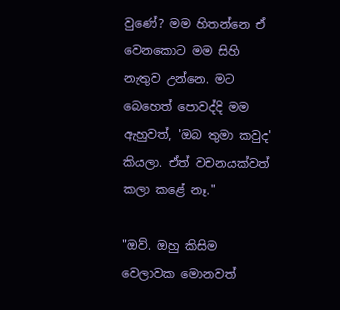වුණේ? මම හිතන්නෙ ඒ වෙනකොට මම සිහි නැතුව උන්නෙ. මට බෙහෙත් පොවද්දි මම ඇහුවත්, 'ඔබ තුමා කවුද' කියලා. ඒත් වචනයක්වත් කලා කළේ නෑ."

"ඔව්. ඔහු කිසිම වෙලාවක මොනවත්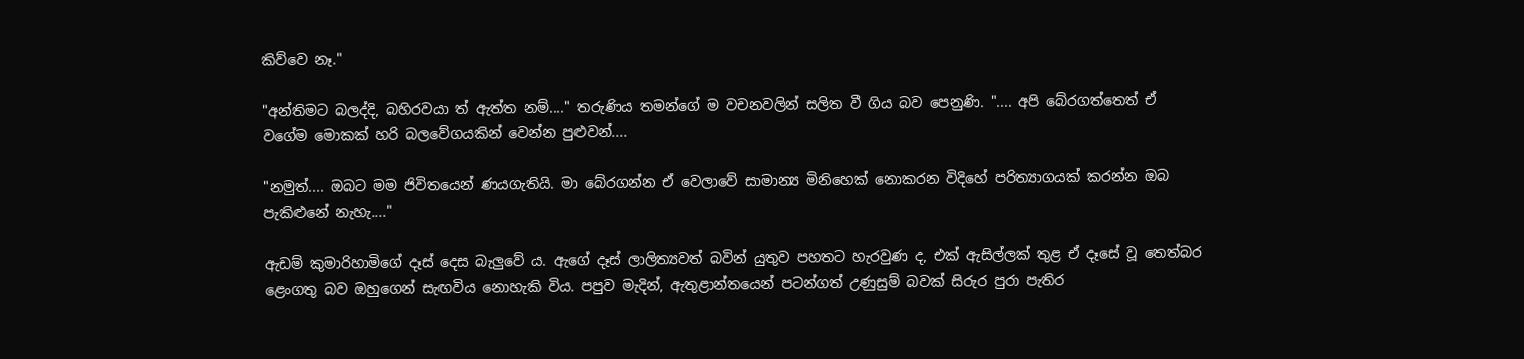කිව්වෙ නෑ."

"අන්තිමට බලද්දි, බහිරවයා ත් ඇත්ත නම්...." තරුණිය තමන්ගේ ම වචනවලින් සලිත වී ගිය බව පෙනුණි. ".... අපි බේරගත්තෙත් ඒ වගේම මොකක් හරි බලවේගයකින් වෙන්න පුළුවන්....

"නමුත්.... ඔබට මම ජිවිතයෙන් ණයගැතියි. මා බේරගන්න ඒ වෙලාවේ සාමාන්‍ය මිනිහෙක් නොකරන විදිහේ පරිත්‍යාගයක් කරන්න ඔබ පැකිළුනේ නැහැ...."

ඇඩම් කුමාරිහාමිගේ දෑස් දෙස බැලුවේ ය. ඇගේ දෑස් ලාලිත්‍යවත් බවින් යුතුව පහතට හැරවුණ ද, එක් ඇසිල්ලක් තුළ ඒ දෑසේ වූ තෙත්බර ළෙංගතු බව ඔහුගෙන් සැඟවිය නොහැකි විය. පපුව මැදින්, ඇතුළාන්තයෙන් පටන්ගත් උණුසුම් බවක් සිරුර පුරා පැතිර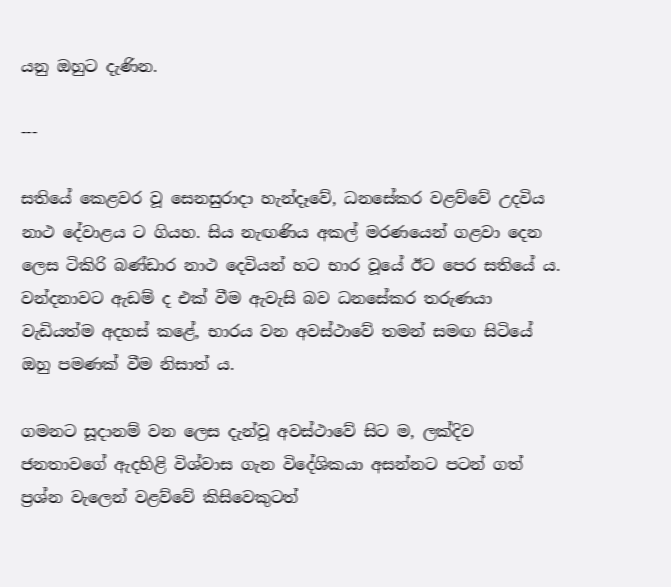යනු ඔහුට දැණින.

---

සතියේ කෙළවර වූ සෙනසුරාදා හැන්දෑවේ, ධනසේකර වළව්වේ උදවිය නාථ දේවාළය ට ගියහ. සිය නැඟණිය අකල් මරණයෙන් ගළවා දෙන ලෙස ටිකිරි බණ්ඩාර නාථ දෙවියන් හට භාර වූයේ ඊට පෙර සති‌යේ ය. වන්දනාවට ඇඩම් ද එක් වීම ඇවැසි බව ධනසේකර තරුණයා වැඩියත්ම අදහස් කළේ, භාරය වන අවස්ථාවේ තමන් සමඟ සිටියේ ඔහු පමණක් වීම නිසාත් ය.

ගමනට සූදානම් වන ලෙස දැන්වූ අවස්ථාවේ සිට ම, ලක්දිව ජනතාවගේ ඇදහිළි විශ්වාස ගැන විදේශිකයා අසන්නට පටන් ගත් ප්‍රශ්න වැලෙන් වළව්වේ කිසිවෙකුටත්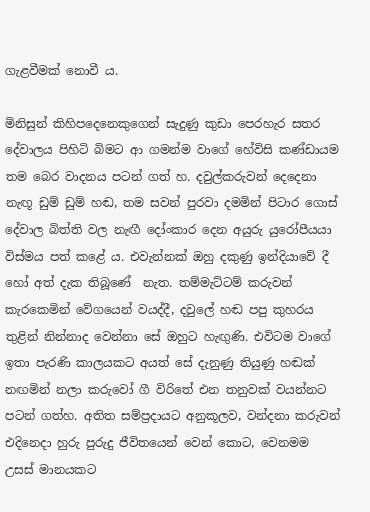ගැළවීමක් නොවී ය.

මිනිසුන් කිහිපදෙනෙකුගෙන් සැදුණු කුඩා පෙරහැර සතර දේවාලය පිහිටි බිමට ආ ගමන්ම වාගේ හේවිසි කණ්ඩායම තම බෙර වාදනය පටන් ගත් හ. දවුල්කරුවන් දෙදෙනා නැඟූ ඩුම් ඩුම් හඬ, තම සවන් පුරවා දමමින් පිටාර ගොස් දේවාල බිත්ති වල නැඟී දෝංකාර දෙන අයුරු යුරෝපීයයා විස්මය පත් කළේ ය. එවැන්නක් ඔහු දකුණු ඉන්දියාවේ දී හෝ අත් දැක තිබූණේ  නැත. තම්මැට්ටම් කරුවන් කැරකෙමින් වේගයෙන් වයද්දී, දවුලේ හඬ පපු කුහරය තුළින් නින්නාද වෙන්නා සේ ඔහුට හැඟුණි. එවිටම වාගේ ඉතා පැරණි කාලයකට අයත් සේ දැනුණු තියුණු හඬක් නඟමින් නලා කරුවෝ ගී විරිතේ එන තනුවක් වයන්නට පටන් ගත්හ. අතිත සම්ප්‍රදායට අනුකූලව, වන්දනා කරුවන් එදිනෙදා හුරු පුරුදු ජීවිතයෙන් වෙන් කොට, වෙනමම උසස් මානයකට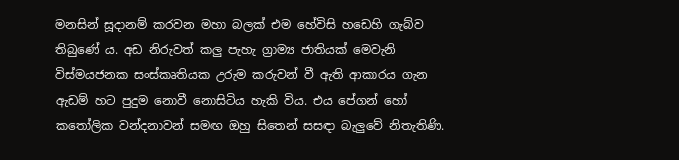මනසින් සූදානම් කරවන මහා බලක් එම හේවිසි හඩෙහි ගැබ්ව තිබුණේ ය. අඩ නිරුවත් කලු පැහැ ග්‍රාම්‍ය ජාතියක් මෙවැනි විස්මයජනක සංස්කෘතියක උරුම කරුවන් වී ඇති ආකාරය ගැන ඇඩම් හට පුදුම නොවී නොසිටිය හැකි විය. එය පේගන් හෝ කතෝලික වන්දනාවන් සමඟ ඔහු සිතෙන් සසඳා බැලුවේ නිතැතිණි.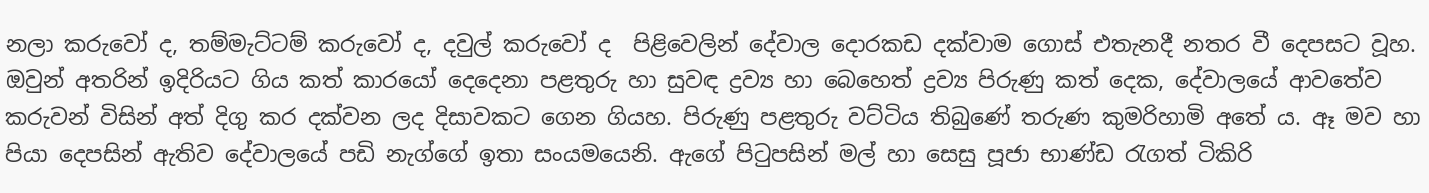නලා කරුවෝ ද, තම්මැට්ටම් කරුවෝ ද, දවුල් කරුවෝ ද  පිළිවෙලින් දේවාල දොරකඩ දක්වාම ගොස් එතැනදී නතර වී දෙපසට වූහ. ඔවුන් අතරින් ඉදිරියට ගිය කත් කාරයෝ දෙදෙනා පළතුරු හා සුවඳ ද්‍රව්‍ය හා බෙහෙත් ද්‍රව්‍ය පිරුණු කත් දෙක, දේවාලයේ ආවතේව කරුවන් විසින් අත් දිගු කර දක්වන ලද දිසාවකට ගෙන ගියහ. පිරුණු පළතුරු වට්ටිය තිබුණේ තරුණ කුමරිහාමි අතේ ය. ඈ මව හා පියා දෙපසින් ඇතිව දේවාලයේ පඩි නැග්ගේ ඉතා සංයමයෙනි. ඇගේ පිටුපසින් මල් හා සෙසු පූජා භාණ්ඩ රැගත් ටිකිරි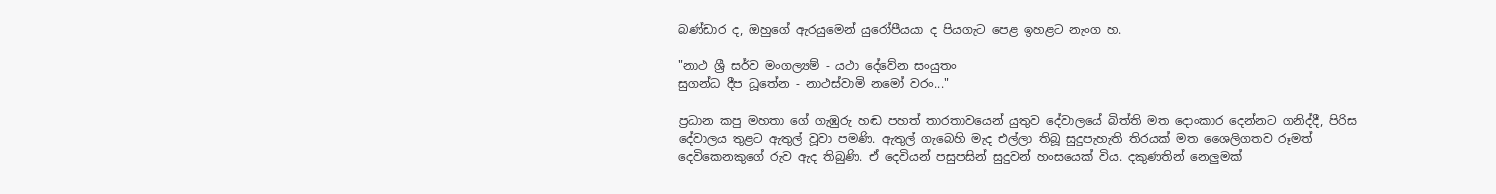බණ්ඩාර ද, ඔහුගේ ඇරයුමෙන් යුරෝපීයයා ද පියගැට පෙළ ඉහළට නැංග හ.

"නාථ ශ්‍රී සර්ව මංගල්‍යම් - යථා දේවේන සංයුතං
සුගන්ධ දීප ධූතේන - නාථස්‌වාමි නමෝ වරං..."

ප්‍රධාන කපු මහතා ගේ ගැඹුරු හඬ පහත් තාරතාවයෙන් යුතුව දේවාලයේ බිත්ති මත දොංකාර දෙන්නට ගනිද්දී, පිරිස දේවාලය තුළට ඇතුල් වූවා පමණි. ඇතුල් ගැබෙහි මැද එල්ලා තිබූ සුදුපැහැති තිරයක් මත ශෛලිගතව රූමත් දෙවිකෙනකුගේ රුව ඇද තිබුණි. ඒ දෙවියන් පසුපසින් සුදුවන් හංසයෙක් විය. දකුණතින් නෙලුමක්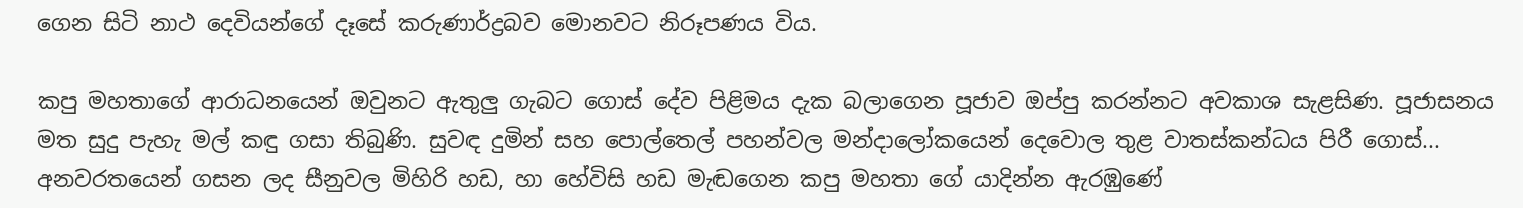ගෙන සිටි නාථ දෙවියන්ගේ දෑසේ කරුණාර්ද්‍රබව මොනවට නිරූපණය විය.

කපු මහතාගේ ආරාධනයෙන් ඔවුනට ඇතුලු ගැබට ගොස් දේව පිළිමය දැක බලාගෙන පූජාව ඔප්පු කරන්නට අවකාශ සැළසිණ. පූජාසනය මත සුදු පැහැ මල් කඳු ගසා තිබුණි. සුවඳ දුමින් සහ පොල්තෙල් පහන්වල මන්දාලෝකයෙන් දෙවොල තුළ වාතස්කන්ධය පිරී ගොස්... අනවරතයෙන් ගසන ලද සීනුවල මිහිරි හඩ, හා හේවිසි හඩ මැඬගෙන කපු මහතා ගේ යාදින්න ඇරඹුණේ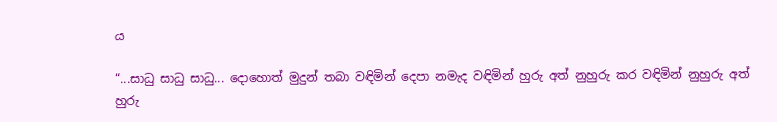ය

“...සාධු සාධු සාධු... දොහොත් මුදුන් තබා වඳිමින් දෙපා නමැද වඳිමින් හුරු අත් නුහුරු කර වඳිමින් නුහුරු අත් හුරු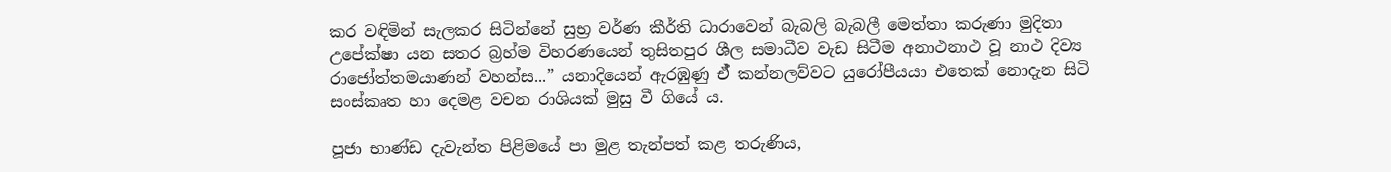කර වඳිමින් සැලකර සිටින්නේ සුභ්‍ර වර්ණ කීර්ති ධාරාවෙන් බැබලි බැබලී මෙත්තා කරුණා මුදිතා උපේක්ෂා යන සතර බ්‍රහ්ම විහරණයෙන් තුසිතපුර ශීල සමාධීව වැඩ සිටීම අනාථනාථ වූ නාථ දිව්‍ය රාජෝත්තමයාණන් වහන්ස...” යනාදියෙන් ඇරඹුණු ඒ් කන්නලව්වට යුරෝපීයයා එතෙක් නොදැන සිටි සංස්කෘත හා දෙමළ වචන රාශියක් මුසු වී ගියේ ය.

පූජා භාණ්ඩ දැවැන්ත පිළිමයේ පා මුළ තැන්පත් කළ තරුණිය,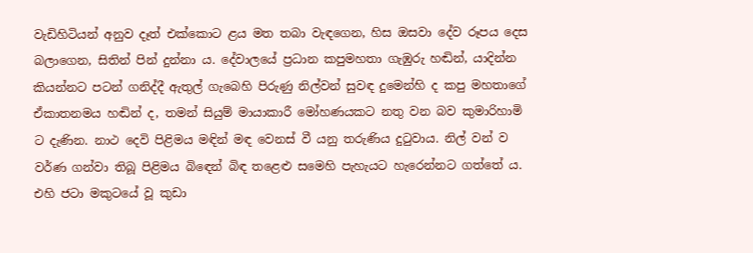වැඩිහිටියන් අනුව දෑත් එක්කොට ළය මත තබා වැඳගෙන, හිස ඔසවා දේව රූපය දෙස බලාගෙන, සිතින් පින් දුන්නා ය. දේවාලයේ ප්‍රධාන කපුමහතා ගැඹුරු හඬින්, යාදින්න කියන්නට පටන් ගනිද්දී ඇතුල් ගැබෙහි පිරුණු නිල්වන් සුවඳ දුමෙන්හි ද කපු මහතාගේ ඒකාතනමය හඬින් ද, තමන් සියුම් මායාකාරී මෝහණයකට නතු වන බව කුමාරිහාමි ට දැණින. නාථ දෙවි පිළිමය මඳින් මඳ වෙනස් වී යනු තරුණිය දුටුවාය. නිල් වන් ව වර්ණ ගන්වා තිබූ පිළිමය බිඳෙන් බිඳ තළෙළු සමෙහි පැහැයට හැරෙන්නට ගත්තේ ය. එහි ජටා මකුටයේ වූ කුඩා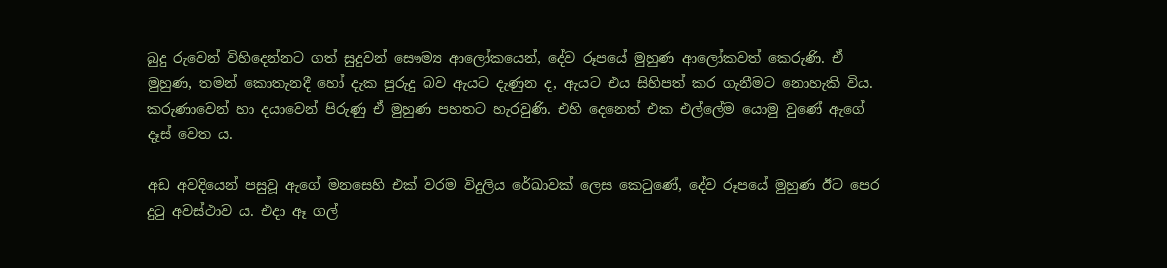බුදු රුවෙන් විහිදෙන්නට ගත් සුදුවන් සෞම්‍ය ආලෝකයෙන්, දේව රූපයේ මුහුණ ආලෝකවත් කෙරුණි. ඒ මුහුණ, තමන් කොතැනදී හෝ දැක පුරුදු බව ඇයට දැණුන ද, ඇයට එය සිහිපත් කර ගැනීමට නොහැකි විය. කරුණාවෙන් හා දයාවෙන් පිරුණු ඒ මුහුණ පහතට හැරවුණි. එහි දෙනෙත් එක එල්ලේම යොමු වුණේ ඇගේ දෑස් වෙත ය.

අඩ අවදියෙන් පසුවූ ඇගේ මනසෙහි එක් වරම විදුලිය රේඛාවක් ලෙස කෙටුණේ, දේව රූපයේ මුහුණ ඊට පෙර දුටු අවස්ථාව ය. එදා ඈ ගල්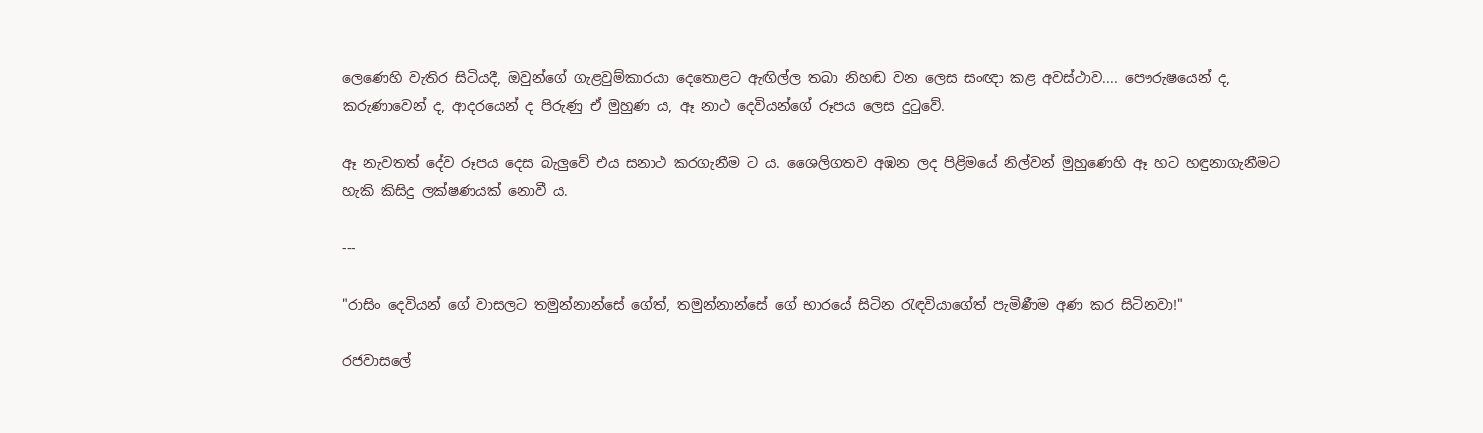ලෙණෙහි වැතිර සිටියදී, ඔවුන්ගේ ගැළවුම්කාරයා දෙතොළට ඇඟිල්ල තබා නිහඬ වන ලෙස සංඥා කළ අවස්ථාව.... පෞරුෂයෙන් ද, කරුණාවෙන් ද, ආදරයෙන් ද පිරුණු ඒ මුහුණ ය, ඈ නාථ දෙවියන්ගේ රූපය ලෙස දුටුවේ.

ඈ නැවතත් දේව රූපය දෙස බැලුවේ එය සනාථ කරගැනීම ට ය. ශෛලිගතව අඹන ලද පිළිමයේ නිල්වන් මුහුණෙහි ඈ හට හඳුනාගැනීමට හැකි කිසිදු ලක්ෂණයක් නොවී ය.

---

"රාසිං දෙවියන් ගේ වාසලට තමුන්නාන්සේ ගේත්, තමුන්නාන්සේ ගේ භාරයේ සිටින රැඳවියාගේත් පැමිණීම අණ කර සිටිනවා!"

රජවාසලේ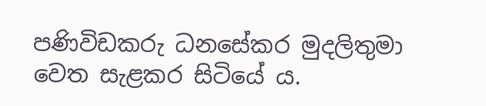පණිවිඩකරු ධනසේකර මුදලිතුමා වෙත සැළකර සිටියේ ය.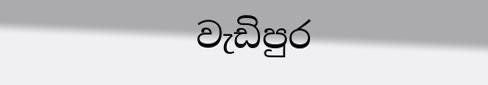වැඩිපුර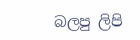බලපු ලිපි